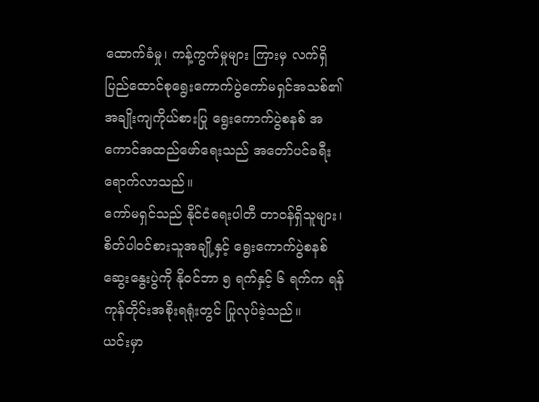ထောက်ခံမှု၊ ကန့်ကွက်မှုများ ကြားမှ လက်ရှိ ပြည်ထောင်စုရွေးကောက်ပွဲကော်မရှင်အသစ်၏ အချိုးကျကိုယ်စားပြု ရွေးကောက်ပွဲစနစ် အကောင်အထည်ဖော်ရေးသည် အတော်ပင်ခရီးရောက်လာသည်။
ကော်မရှင်သည် နိုင်ငံရေးပါတီ တာဝန်ရှိသူများ၊ စိတ်ပါဝင်စားသူအချို့နှင့် ရွေးကောက်ပွဲစနစ် ဆွေးနွေးပွဲကို နိုဝင်ဘာ ၅ ရက်နှင့် ၆ ရက်က ရန်ကုန်တိုင်းအစိုးရရုံးတွင် ပြုလုပ်ခဲ့သည်။
ယင်းမှာ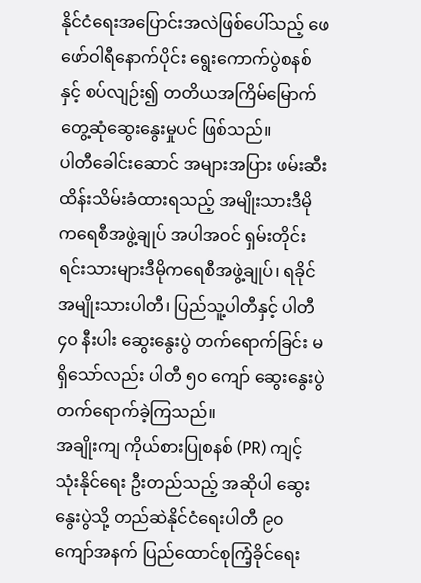နိုင်ငံရေးအပြောင်းအလဲဖြစ်ပေါ်သည့် ဖေဖော်ဝါရီနောက်ပိုင်း ရွေးကောက်ပွဲစနစ်နှင့် စပ်လျဉ်း၍ တတိယအကြိမ်မြောက် တွေ့ဆုံဆွေးနွေးမှုပင် ဖြစ်သည်။
ပါတီခေါင်းဆောင် အများအပြား ဖမ်းဆီးထိန်းသိမ်းခံထားရသည့် အမျိုးသားဒီမိုကရေစီအဖွဲ့ချုပ် အပါအဝင် ရှမ်းတိုင်းရင်းသားများဒီမိုကရေစီအဖွဲ့ချုပ်၊ ရခိုင်အမျိုးသားပါတီ၊ ပြည်သူ့ပါတီနှင့် ပါတီ ၄၀ နီးပါး ဆွေးနွေးပွဲ တက်ရောက်ခြင်း မရှိသော်လည်း ပါတီ ၅၀ ကျော် ဆွေးနွေးပွဲ တက်ရောက်ခဲ့ကြသည်။
အချိုးကျ ကိုယ်စားပြုစနစ် (PR) ကျင့်သုံးနိုင်ရေး ဦးတည်သည့် အဆိုပါ ဆွေးနွေးပွဲသို့ တည်ဆဲနိုင်ငံရေးပါတီ ၉၀ ကျော်အနက် ပြည်ထောင်စုကြံ့ခိုင်ရေး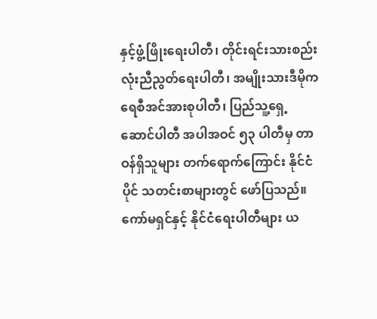နှင့်ဖွံ့ဖြိုးရေးပါတီ၊ တိုင်းရင်းသားစည်းလုံးညီညွတ်ရေးပါတီ၊ အမျိုးသားဒီမိုကရေစီအင်အားစုပါတီ၊ ပြည်သူ့ရှေ့ဆောင်ပါတီ အပါအဝင် ၅၃ ပါတီမှ တာဝန်ရှိသူများ တက်ရောက်ကြောင်း နိုင်ငံပိုင် သတင်းစာများတွင် ဖော်ပြသည်။
ကော်မရှင်နှင့် နိုင်ငံရေးပါတီများ ယ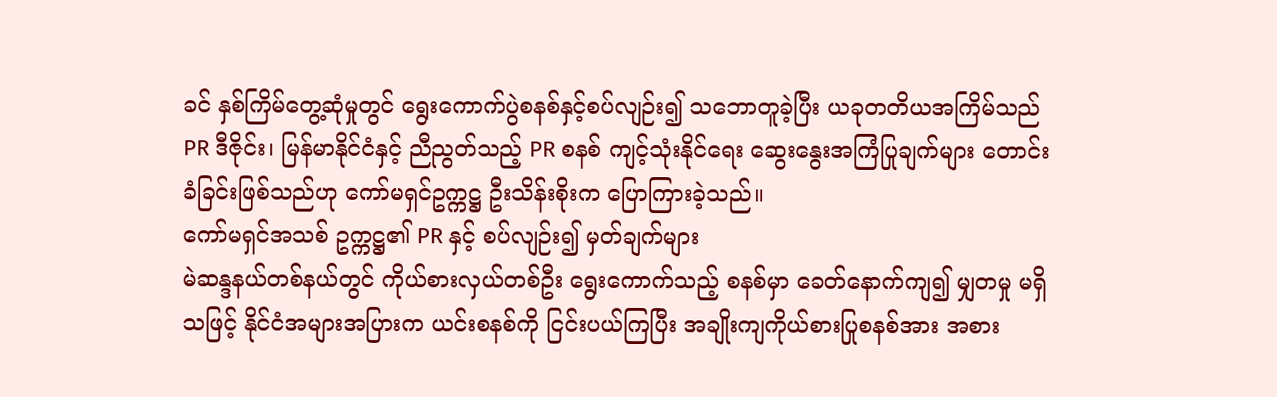ခင် နှစ်ကြိမ်တွေ့ဆုံမှုတွင် ရွေးကောက်ပွဲစနစ်နှင့်စပ်လျဉ်း၍ သဘောတူခဲ့ပြီး ယခုတတိယအကြိမ်သည် PR ဒီဇိုင်း၊ မြန်မာနိုင်ငံနှင့် ညီညွတ်သည့် PR စနစ် ကျင့်သုံးနိုင်ရေး ဆွေးနွေးအကြံပြုချက်များ တောင်းခံခြင်းဖြစ်သည်ဟု ကော်မရှင်ဥက္ကဋ္ဌ ဦးသိန်းစိုးက ပြောကြားခဲ့သည်။
ကော်မရှင်အသစ် ဥက္ကဋ္ဌ၏ PR နှင့် စပ်လျဉ်း၍ မှတ်ချက်များ
မဲဆန္ဒနယ်တစ်နယ်တွင် ကိုယ်စားလှယ်တစ်ဦး ရွေးကောက်သည့် စနစ်မှာ ခေတ်နောက်ကျ၍ မျှတမှု မရှိသဖြင့် နိုင်ငံအများအပြားက ယင်းစနစ်ကို ငြင်းပယ်ကြပြီး အချိုးကျကိုယ်စားပြုစနစ်အား အစား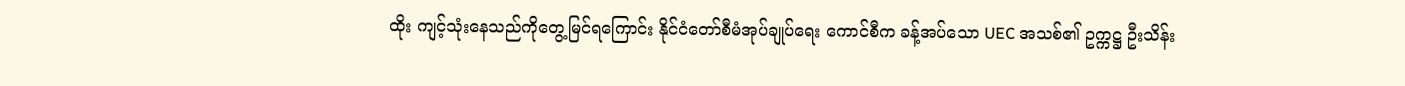ထိုး ကျင့်သုံးနေသည်ကိုတွေ့မြင်ရကြောင်း နိုင်ငံတော်စီမံအုပ်ချုပ်ရေး ကောင်စီက ခန့်အပ်သော UEC အသစ်၏ ဥက္ကဋ္ဌ ဦးသိန်း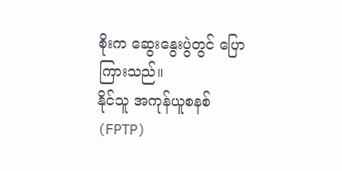စိုးက ဆွေးနွေးပွဲတွင် ပြောကြားသည်။
နိုင်သူ အကုန်ယူစနစ် (FPTP)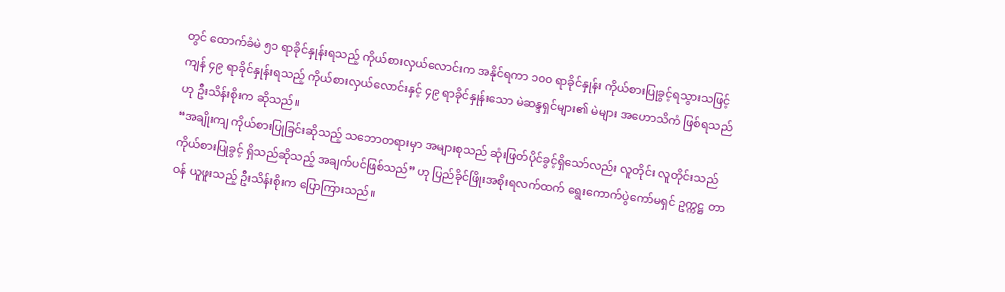တွင် ထောက်ခံမဲ ၅၁ ရာခိုင်နှုန်းရသည့် ကိုယ်စားလှယ်လောင်းက အနိုင်ရကာ ၁၀၀ ရာခိုင်နှုန်း ကိုယ်စားပြုခွင့်ရသွားသဖြင့် ကျန် ၄၉ ရာခိုင်နှုန်းရသည့် ကိုယ်စားလှယ်လောင်းနှင့် ၄၉ ရာခိုင်နှုန်းသော မဲဆန္ဒရှင်များ၏ မဲများ အဟောသိကံ ဖြစ်ရသည်ဟု ဦးသိန်းစိုးက ဆိုသည်။
“အချိုးကျ ကိုယ်စားပြုခြင်းဆိုသည့် သဘောတရားမှာ အများစုသည် ဆုံးဖြတ်ပိုင်ခွင့်ရှိသော်လည်း လူတိုင်း လူတိုင်းသည် ကိုယ်စားပြုခွင့် ရှိသည်ဆိုသည့် အချက်ပင်ဖြစ်သည်” ဟု ပြည်ခိုင်ဖြိုးအစိုးရလက်ထက် ရွေးကောက်ပွဲကော်မရှင် ဥက္ကဋ္ဌ တာဝန် ယူဖူးသည့် ဦးသိန်းစိုးက ပြောကြားသည်။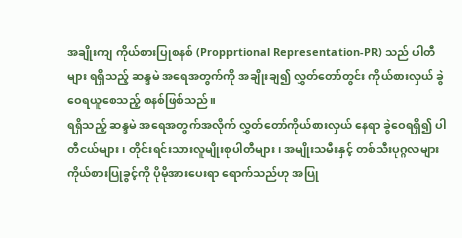အချိုးကျ ကိုယ်စားပြုစနစ် (Propprtional Representation-PR) သည် ပါတီများ ရရှိသည့် ဆန္ဒမဲ အရေအတွက်ကို အချိုးချ၍ လွှတ်တော်တွင်း ကိုယ်စားလှယ် ခွဲဝေရယူစေသည့် စနစ်ဖြစ်သည်။
ရရှိသည့် ဆန္ဒမဲ အရေအတွက်အလိုက် လွှတ်တော်ကိုယ်စားလှယ် နေရာ ခွဲဝေရရှိ၍ ပါတီငယ်များ၊ တိုင်းရင်းသားလူမျိုးစုပါတီများ၊ အမျိုးသမီးနှင့် တစ်သီးပုဂ္ဂလများ ကိုယ်စားပြုခွင့်ကို ပိုမိုအားပေးရာ ရောက်သည်ဟု အပြု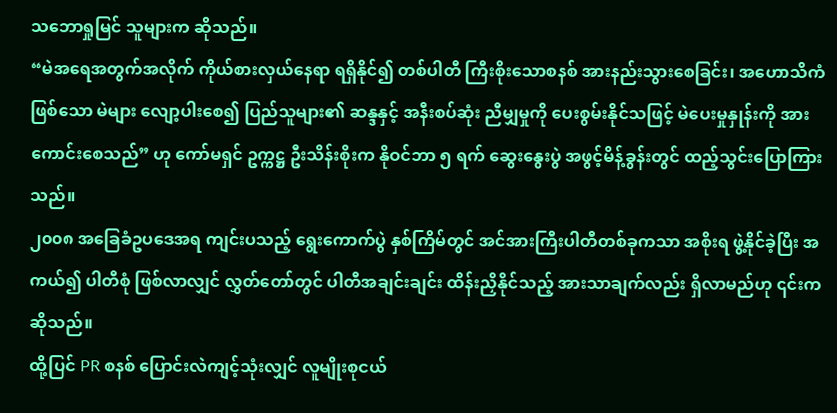သဘောရှုမြင် သူများက ဆိုသည်။
“မဲအရေအတွက်အလိုက် ကိုယ်စားလှယ်နေရာ ရရှိနိုင်၍ တစ်ပါတီ ကြီးစိုးသောစနစ် အားနည်းသွားစေခြင်း၊ အဟောသိကံဖြစ်သော မဲများ လျော့ပါးစေ၍ ပြည်သူများ၏ ဆန္ဒနှင့် အနီးစပ်ဆုံး ညီမျှမှုကို ပေးစွမ်းနိုင်သဖြင့် မဲပေးမှုနှုန်းကို အားကောင်းစေသည်” ဟု ကော်မရှင် ဥက္ကဋ္ဌ ဦးသိန်းစိုးက နိုဝင်ဘာ ၅ ရက် ဆွေးနွေးပွဲ အဖွင့်မိန့်ခွန်းတွင် ထည့်သွင်းပြောကြားသည်။
၂၀၀၈ အခြေခံဥပဒေအရ ကျင်းပသည့် ရွေးကောက်ပွဲ နှစ်ကြိမ်တွင် အင်အားကြီးပါတီတစ်ခုကသာ အစိုးရ ဖွဲ့နိုင်ခဲ့ပြီး အကယ်၍ ပါတီစုံ ဖြစ်လာလျှင် လွှတ်တော်တွင် ပါတီအချင်းချင်း ထိန်းညှိနိုင်သည့် အားသာချက်လည်း ရှိလာမည်ဟု ၎င်းက ဆိုသည်။
ထို့ပြင် PR စနစ် ပြောင်းလဲကျင့်သုံးလျှင် လူမျိုးစုငယ်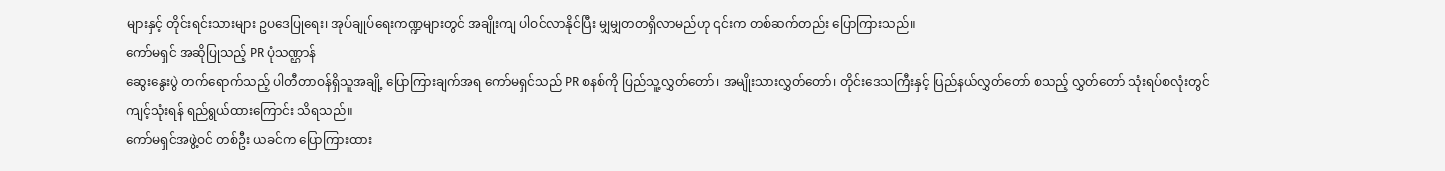များနှင့် တိုင်းရင်းသားများ ဥပဒေပြုရေး၊ အုပ်ချုပ်ရေးကဏ္ဍများတွင် အချိုးကျ ပါဝင်လာနိုင်ပြီး မျှမျှတတရှိလာမည်ဟု ၎င်းက တစ်ဆက်တည်း ပြောကြားသည်။
ကော်မရှင် အဆိုပြုသည့် PR ပုံသဏ္ဌာန်
ဆွေးနွေးပွဲ တက်ရောက်သည့် ပါတီတာဝန်ရှိသူအချို့ ပြောကြားချက်အရ ကော်မရှင်သည် PR စနစ်ကို ပြည်သူ့လွှတ်တော်၊ အမျိုးသားလွှတ်တော်၊ တိုင်းဒေသကြီးနှင့် ပြည်နယ်လွှတ်တော် စသည့် လွှတ်တော် သုံးရပ်စလုံးတွင် ကျင့်သုံးရန် ရည်ရွယ်ထားကြောင်း သိရသည်။
ကော်မရှင်အဖွဲ့ဝင် တစ်ဦး ယခင်က ပြောကြားထား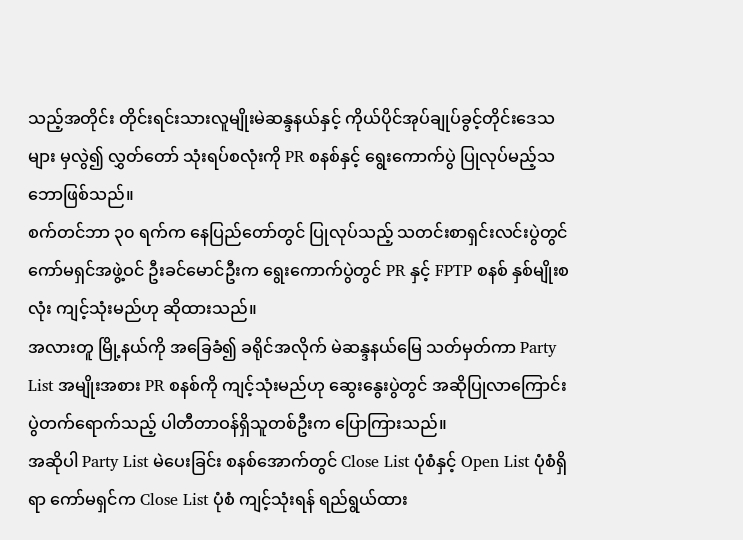သည့်အတိုင်း တိုင်းရင်းသားလူမျိုးမဲဆန္ဒနယ်နှင့် ကိုယ်ပိုင်အုပ်ချုပ်ခွင့်တိုင်းဒေသများ မှလွဲ၍ လွှတ်တော် သုံးရပ်စလုံးကို PR စနစ်နှင့် ရွေးကောက်ပွဲ ပြုလုပ်မည့်သဘောဖြစ်သည်။
စက်တင်ဘာ ၃၀ ရက်က နေပြည်တော်တွင် ပြုလုပ်သည့် သတင်းစာရှင်းလင်းပွဲတွင် ကော်မရှင်အဖွဲ့ဝင် ဦးခင်မောင်ဦးက ရွေးကောက်ပွဲတွင် PR နှင့် FPTP စနစ် နှစ်မျိုးစလုံး ကျင့်သုံးမည်ဟု ဆိုထားသည်။
အလားတူ မြို့နယ်ကို အခြေခံ၍ ခရိုင်အလိုက် မဲဆန္ဒနယ်မြေ သတ်မှတ်ကာ Party List အမျိုးအစား PR စနစ်ကို ကျင့်သုံးမည်ဟု ဆွေးနွေးပွဲတွင် အဆိုပြုလာကြောင်း ပွဲတက်ရောက်သည့် ပါတီတာဝန်ရှိသူတစ်ဦးက ပြောကြားသည်။
အဆိုပါ Party List မဲပေးခြင်း စနစ်အောက်တွင် Close List ပုံစံနှင့် Open List ပုံစံရှိရာ ကော်မရှင်က Close List ပုံစံ ကျင့်သုံးရန် ရည်ရွယ်ထား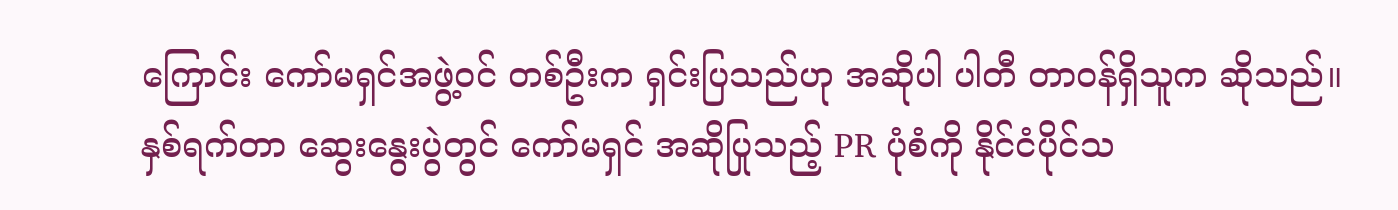ကြောင်း ကော်မရှင်အဖွဲ့ဝင် တစ်ဦးက ရှင်းပြသည်ဟု အဆိုပါ ပါတီ တာဝန်ရှိသူက ဆိုသည်။
နှစ်ရက်တာ ဆွေးနွေးပွဲတွင် ကော်မရှင် အဆိုပြုသည့် PR ပုံစံကို နိုင်ငံပိုင်သ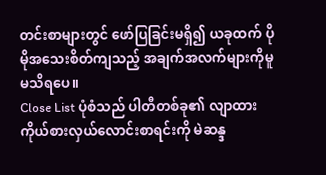တင်းစာများတွင် ဖော်ပြခြင်းမရှိ၍ ယခုထက် ပိုမိုအသေးစိတ်ကျသည့် အချက်အလက်များကိုမူ မသိရပေ။
Close List ပုံစံသည် ပါတီတစ်ခု၏ လျာထားကိုယ်စားလှယ်လောင်းစာရင်းကို မဲဆန္ဒ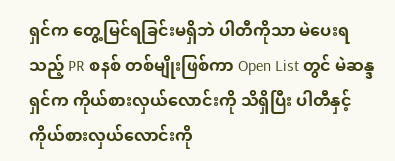ရှင်က တွေ့မြင်ရခြင်းမရှိဘဲ ပါတီကိုသာ မဲပေးရသည့် PR စနစ် တစ်မျိုးဖြစ်ကာ Open List တွင် မဲဆန္ဒရှင်က ကိုယ်စားလှယ်လောင်းကို သိရှိပြီး ပါတီနှင့် ကိုယ်စားလှယ်လောင်းကို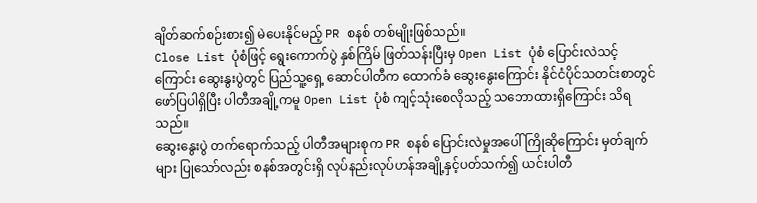ချိတ်ဆက်စဉ်းစား၍ မဲပေးနိုင်မည့် PR စနစ် တစ်မျိုးဖြစ်သည်။
Close List ပုံစံဖြင့် ရွေးကောက်ပွဲ နှစ်ကြိမ် ဖြတ်သန်းပြီးမှ Open List ပုံစံ ပြောင်းလဲသင့်ကြောင်း ဆွေးနွးပွဲတွင် ပြည်သူ့ရှေ့ ဆောင်ပါတီက ထောက်ခံ ဆွေးနွေးကြောင်း နိုင်ငံပိုင်သတင်းစာတွင် ဖော်ပြပါရှိပြီး ပါတီအချို့ကမူ Open List ပုံစံ ကျင့်သုံးစေလိုသည့် သဘောထားရှိကြောင်း သိရသည်။
ဆွေးနွေးပွဲ တက်ရောက်သည့် ပါတီအများစုက PR စနစ် ပြောင်းလဲမှုအပေါ် ကြိုဆိုကြောင်း မှတ်ချက်များ ပြုသော်လည်း စနစ်အတွင်းရှိ လုပ်နည်းလုပ်ဟန်အချို့နှင့်ပတ်သက်၍ ယင်းပါတီ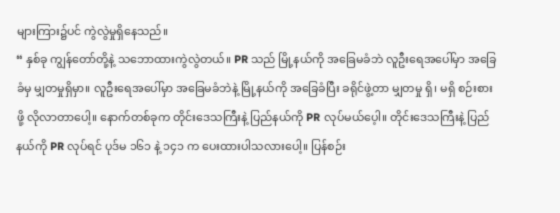များကြား၌ပင် ကွဲလွဲမှုရှိနေသည်။
“ နှစ်ခု ကျွန်တော်တို့နဲ့ သဘောထားကွဲလွဲတယ်။ PR သည် မြို့နယ်ကို အခြေမခံဘဲ လူဦးရေအပေါ်မှာ အခြေခံမှ မျှတမှုရှိမှာ။ လူဦးရေအပေါ်မှာ အခြေမခံဘဲနဲ့ မြို့နယ်ကို အခြေခံပြီး ခရိုင်ဖွဲ့တာ မျှတမှု ရှိ၊ မရှိ စဉ်းစားဖို့ လိုလာတာပေါ့။ နောက်တစ်ခုက တိုင်းဒေသကြီးနဲ့ ပြည်နယ်ကို PR လုပ်မယ်ပေ့ါ။ တိုင်းဒေသကြီးနဲ့ ပြည်နယ်ကို PR လုပ်ရင် ပုဒ်မ ၁၆၁ နဲ့ ၁၄၁ က ပေးထားပါသလားပေါ့။ ပြန်စဉ်း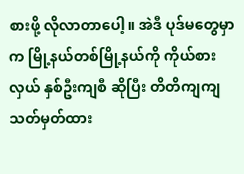စားဖို့ လိုလာတာပေါ့။ အဲဒီ ပုဒ်မတွေမှာက မြို့နယ်တစ်မြို့နယ်ကို ကိုယ်စားလှယ် နှစ်ဦးကျစီ ဆိုပြီး တိတိကျကျ သတ်မှတ်ထား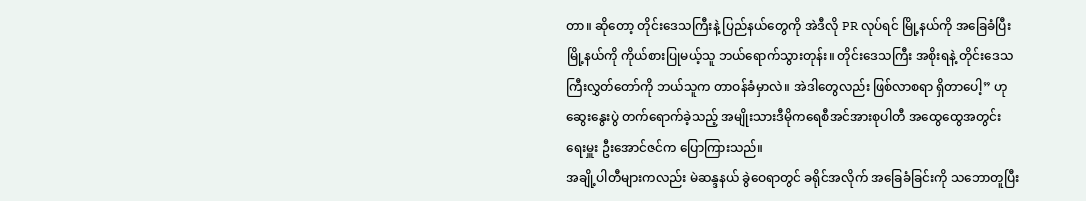တာ။ ဆိုတော့ တိုင်းဒေသကြီးနဲ့ ပြည်နယ်တွေကို အဲဒီလို PR လုပ်ရင် မြို့နယ်ကို အခြေခံပြီး မြို့နယ်ကို ကိုယ်စားပြုမယ့်သူ ဘယ်ရောက်သွားတုန်း။ တိုင်းဒေသကြီး အစိုးရနဲ့ တိုင်းဒေသကြီးလွှတ်တော်ကို ဘယ်သူက တာဝန်ခံမှာလဲ။ အဲဒါတွေလည်း ဖြစ်လာစရာ ရှိတာပေါ့” ဟု ဆွေးနွေးပွဲ တက်ရောက်ခဲ့သည့် အမျိုးသားဒီမိုကရေစီအင်အားစုပါတီ အထွေထွေအတွင်းရေးမှူး ဦးအောင်ဇင်က ပြောကြားသည်။
အချို့ပါတီများကလည်း မဲဆန္ဒနယ် ခွဲဝေရာတွင် ခရိုင်အလိုက် အခြေခံခြင်းကို သဘောတူပြီး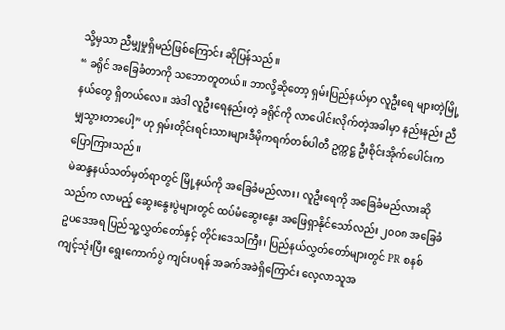သို့မှသာ ညီမျှမှုရှိမည်ဖြစ်ကြောင်း ဆိုပြန်သည်။
“ ခရိုင် အခြေခံတာကို သဘောတူတယ်။ ဘာလို့ဆိုတော့ ရှမ်းပြည်နယ်မှာ လူဦးရေ များတဲ့မြို့နယ်တွေ ရှိတယ်လေ။ အဲဒါ လူဦးရေနည်းတဲ့ ခရိုင်ကို လာပေါင်းလိုက်တဲ့အခါမှာ နည်းနည်း ညီမျှသွားတာပေါ့” ဟု ရှမ်းတိုင်းရင်းသားများဒီမိုကရက်တစ်ပါတီ ဥက္ကဋ္ဌ ဦးစိုင်းအိုက်ပေါင်းက ပြောကြားသည်။
မဲဆန္ဒနယ်သတ်မှတ်ရာတွင် မြို့နယ်ကို အခြေခံမည်လား၊ လူဦးရေကို အခြေခံမည်လားဆိုသည်က လာမည့် ဆွေးနွေးပွဲများတွင် ထပ်မံဆွေးနွေး အဖြေရှာနိုင်သော်လည်း ၂၀၀၈ အခြေခံဥပဒေအရ ပြည်သူ့လွှတ်တော်နှင့် တိုင်းဒေသကြီး၊ ပြည်နယ်လွှတ်တော်များတွင် PR စနစ် ကျင့်သုံးပြီး ရွေးကောက်ပွဲ ကျင်းပရန် အခက်အခဲရှိကြောင်း လေ့လာသူအ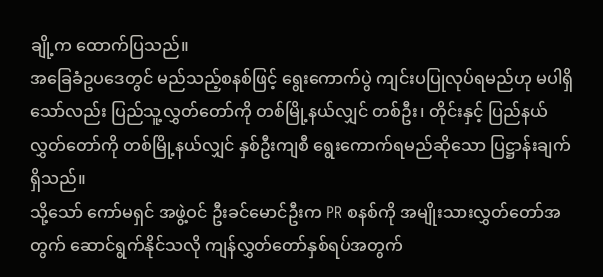ချို့က ထောက်ပြသည်။
အခြေခံဥပဒေတွင် မည်သည့်စနစ်ဖြင့် ရွေးကောက်ပွဲ ကျင်းပပြုလုပ်ရမည်ဟု မပါရှိသော်လည်း ပြည်သူ့လွှတ်တော်ကို တစ်မြို့နယ်လျှင် တစ်ဦး၊ တိုင်းနှင့် ပြည်နယ်လွှတ်တော်ကို တစ်မြို့နယ်လျှင် နှစ်ဦးကျစီ ရွေးကောက်ရမည်ဆိုသော ပြဋ္ဌာန်းချက် ရှိသည်။
သို့သော် ကော်မရှင် အဖွဲ့ဝင် ဦးခင်မောင်ဦးက PR စနစ်ကို အမျိုးသားလွှတ်တော်အတွက် ဆောင်ရွက်နိုင်သလို ကျန်လွှတ်တော်နှစ်ရပ်အတွက်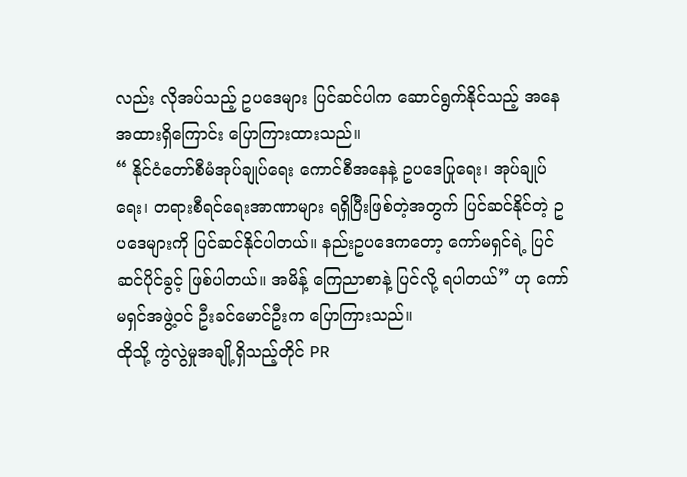လည်း လိုအပ်သည့် ဥပဒေများ ပြင်ဆင်ပါက ဆောင်ရွက်နိုင်သည့် အနေအထားရှိကြောင်း ပြောကြားထားသည်။
“ နိုင်ငံတော်စီမံအုပ်ချုပ်ရေး ကောင်စီအနေနဲ့ ဥပဒေပြုရေး၊ အုပ်ချုပ်ရေး၊ တရားစီရင်ရေးအာဏာများ ရရှိပြီးဖြစ်တဲ့အတွက် ပြင်ဆင်နိုင်တဲ့ ဥပဒေများကို ပြင်ဆင်နိုင်ပါတယ်။ နည်းဥပဒေကတော့ ကော်မရှင်ရဲ့ ပြင်ဆင်ပိုင်ခွင့် ဖြစ်ပါတယ်။ အမိန့် ကြေညာစာနဲ့ ပြင်လို့ ရပါတယ်” ဟု ကော်မရှင်အဖွဲ့ဝင် ဦးခင်မောင်ဦးက ပြောကြားသည်။
ထိုသို့ ကွဲလွဲမှုအချို့ရှိသည့်တိုင် PR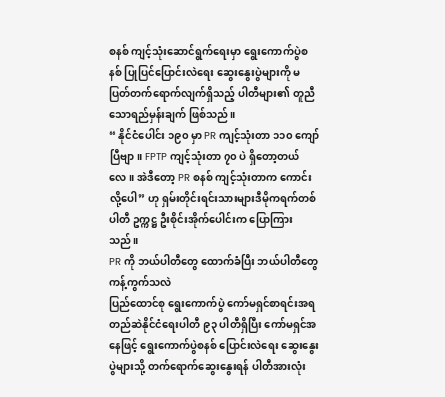စနစ် ကျင့်သုံးဆောင်ရွက်ရေးမှာ ရွေးကောက်ပွဲစနစ် ပြုပြင်ပြောင်းလဲရေး ဆွေးနွေးပွဲများကို မပြတ်တက်ရောက်လျက်ရှိသည့် ပါတီများ၏ တူညီသောရည်မှန်းချက် ဖြစ်သည်။
“ နိုင်ငံပေါင်း ၁၉၀ မှာ PR ကျင့်သုံးတာ ၁၁၀ ကျော်ပြီဗျာ။ FPTP ကျင့်သုံးတာ ၇၀ ပဲ ရှိတော့တယ်လေ။ အဲဒီတော့ PR စနစ် ကျင့်သုံးတာက ကောင်းလို့ပေါ” ဟု ရှမ်းတိုင်းရင်းသားများဒီမိုကရက်တစ်ပါတီ ဥက္ကဋ္ဌ ဦးစိုင်းအိုက်ပေါင်းက ပြောကြားသည်။
PR ကို ဘယ်ပါတီတွေ ထောက်ခံပြီး ဘယ်ပါတီတွေ ကန့်ကွက်သလဲ
ပြည်ထောင်စု ရွေးကောက်ပွဲ ကော်မရှင်စာရင်းအရ တည်ဆဲနိုင်ငံရေးပါတီ ၉၃ ပါတီရှိပြီး ကော်မရှင်အနေဖြင့် ရွေးကောက်ပွဲစနစ် ပြောင်းလဲရေး ဆွေးနွေးပွဲများသို့ တက်ရောက်ဆွေးနွေးရန် ပါတီအားလုံး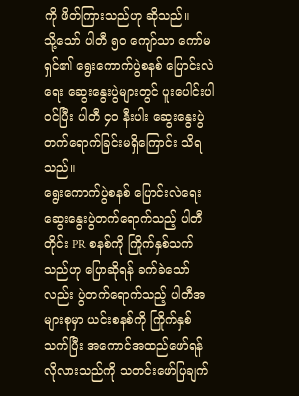ကို ဖိတ်ကြားသည်ဟု ဆိုသည်။
သို့သော် ပါတီ ၅၀ ကျော်သာ ကော်မရှင်၏ ရွေးကောက်ပွဲစနစ် ပြောင်းလဲရေး ဆွေးနွေးပွဲများတွင် ပူးပေါင်းပါဝင်ပြီး ပါတီ ၄၀ နီးပါး ဆွေးနွေးပွဲ တက်ရောက်ခြင်းမရှိကြောင်း သိရသည်။
ရွေးကောက်ပွဲစနစ် ပြောင်းလဲရေး ဆွေးနွေးပွဲတက်ရောက်သည့် ပါတီတိုင်း PR စနစ်ကို ကြိုက်နှစ်သက်သည်ဟု ပြောဆိုရန် ခက်ခဲသော်လည်း ပွဲတက်ရောက်သည့် ပါတီအများစုမှာ ယင်းစနစ်ကို ကြိုက်နှစ်သက်ပြီး အကောင်အထည်ဖော်ရန် လိုလားသည်ကို သတင်းဖော်ပြချက်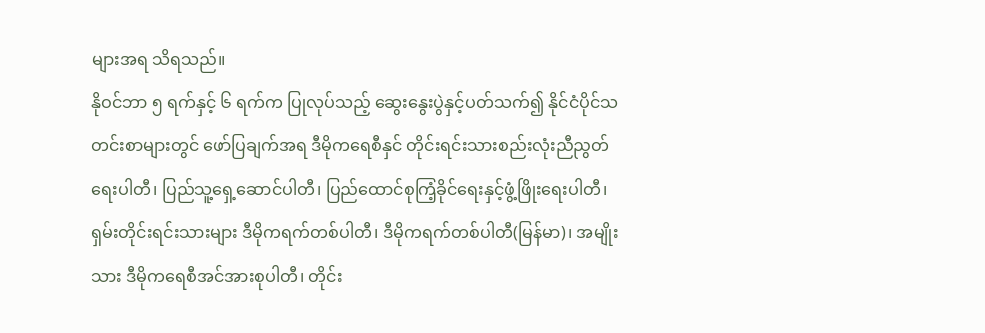များအရ သိရသည်။
နိုဝင်ဘာ ၅ ရက်နှင့် ၆ ရက်က ပြုလုပ်သည့် ဆွေးနွေးပွဲနှင့်ပတ်သက်၍ နိုင်ငံပိုင်သတင်းစာများတွင် ဖော်ပြချက်အရ ဒီမိုကရေစီနှင် တိုင်းရင်းသားစည်းလုံးညီညွတ်ရေးပါတီ၊ ပြည်သူ့ရှေ့ဆောင်ပါတီ၊ ပြည်ထောင်စုကြံ့ခိုင်ရေးနှင့်ဖွံ့ဖြိုးရေးပါတီ၊ ရှမ်းတိုင်းရင်းသားများ ဒီမိုကရက်တစ်ပါတီ၊ ဒီမိုကရက်တစ်ပါတီ(မြန်မာ)၊ အမျိုးသား ဒီမိုကရေစီအင်အားစုပါတီ၊ တိုင်း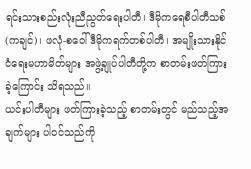ရင်းသားစည်းလုံးညီညွတ်ရေးပါတီ၊ ဒီမိုကရေစီပါတီသစ်(ကချင်)၊ ဖလုံ-စဝေါ်ဒီမိုကရက်တစ်ပါတီ၊ အမျိုးသားနိုင်ငံရေးမဟာမိတ်များ အဖွဲ့ချုပ်ပါတီတို့က စာတမ်းဖတ်ကြားခဲ့ကြောင်း သိရသည်။
ယင်းပါတီများ ဖတ်ကြားခဲ့သည့် စာတမ်းတွင် မည်သည့်အချက်များ ပါဝင်သည်ကို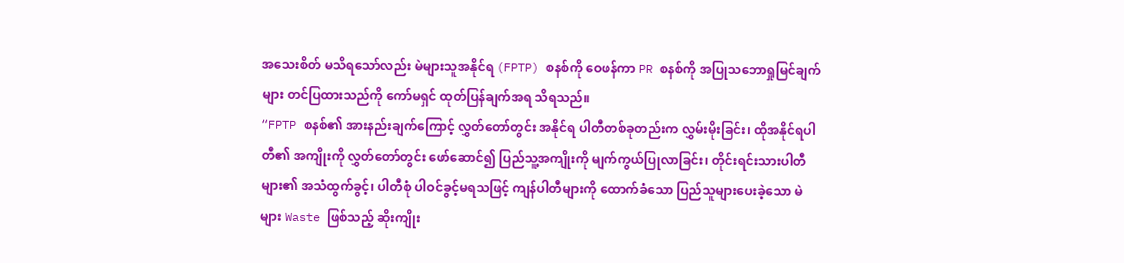အသေးစိတ် မသိရသော်လည်း မဲများသူအနိုင်ရ (FPTP) စနစ်ကို ဝေဖန်ကာ PR စနစ်ကို အပြုသဘောရှုမြင်ချက်များ တင်ပြထားသည်ကို ကော်မရှင် ထုတ်ပြန်ချက်အရ သိရသည်။
“FPTP စနစ်၏ အားနည်းချက်ကြောင့် လွှတ်တော်တွင်း အနိုင်ရ ပါတီတစ်ခုတည်းက လွှမ်းမိုးခြင်း၊ ထိုအနိုင်ရပါတီ၏ အကျိုးကို လွှတ်တော်တွင်း ဖော်ဆောင်၍ ပြည်သူ့အကျိုးကို မျက်ကွယ်ပြုလာခြင်း၊ တိုင်းရင်းသားပါတီများ၏ အသံထွက်ခွင့်၊ ပါတီစုံ ပါဝင်ခွင့်မရသဖြင့် ကျန်ပါတီများကို ထောက်ခံသော ပြည်သူများပေးခဲ့သော မဲများ Waste ဖြစ်သည့် ဆိုးကျိုး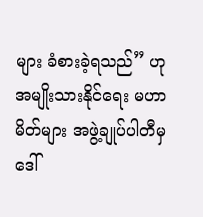များ ခံစားခဲ့ရသည်” ဟု အမျိုးသားနိုင်ရေး မဟာမိတ်များ အဖွဲ့ချုပ်ပါတီမှ ဒေါ်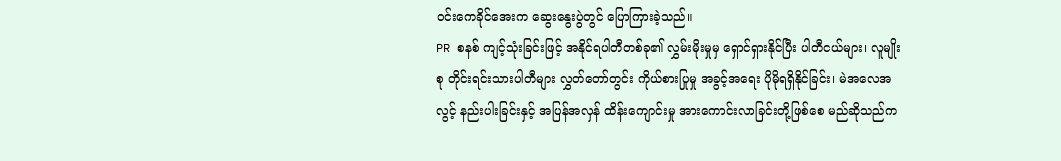ဝင်းကေခိုင်အေးက ဆွေးနွေးပွဲတွင် ပြောကြားခဲ့သည်။
PR စနစ် ကျင့်သုံးခြင်းဖြင့် အနိုင်ရပါတီတစ်ခု၏ လွှမ်းမိုးမှုမှ ရှောင်ရှားနိုင်ပြီး ပါတီငယ်များ၊ လူမျိုးစု တိုင်းရင်းသားပါတီများ လွှတ်တော်တွင်း ကိုယ်စားပြုမှု အခွင့်အရေး ပိုမိုရရှိနိုင်ခြင်း၊ မဲအလေအလွင့် နည်းပါးခြင်းနှင့် အပြန်အလှန် ထိန်းကျောင်းမှု အားကောင်းလာခြင်းတို့ဖြစ်စေ မည်ဆိုသည်က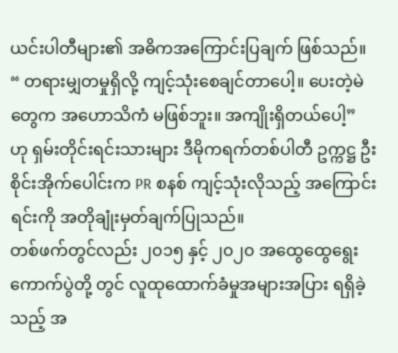ယင်းပါတီများ၏ အဓိကအကြောင်းပြချက် ဖြစ်သည်။
“ တရားမျှတမှုရှိလို့ ကျင့်သုံးစေချင်တာပေါ့။ ပေးတဲ့မဲတွေက အဟောသိကံ မဖြစ်ဘူး။ အကျိုးရှိတယ်ပေါ့” ဟု ရှမ်းတိုင်းရင်းသားများ ဒီမိုကရက်တစ်ပါတီ ဥက္ကဋ္ဌ ဦးစိုင်းအိုက်ပေါင်းက PR စနစ် ကျင့်သုံးလိုသည့် အကြောင်းရင်းကို အတိုချုံးမှတ်ချက်ပြုသည်။
တစ်ဖက်တွင်လည်း ၂၀၁၅ နှင့် ၂၀၂၀ အထွေထွေရွေးကောက်ပွဲတို့ တွင် လူထုထောက်ခံမှုအများအပြား ရရှိခဲ့သည့် အ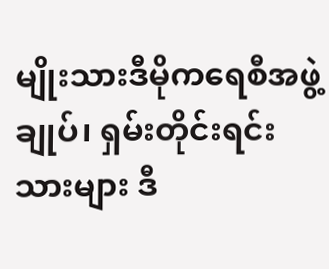မျိုးသားဒီမိုကရေစီအဖွဲ့ချုပ်၊ ရှမ်းတိုင်းရင်းသားများ ဒီ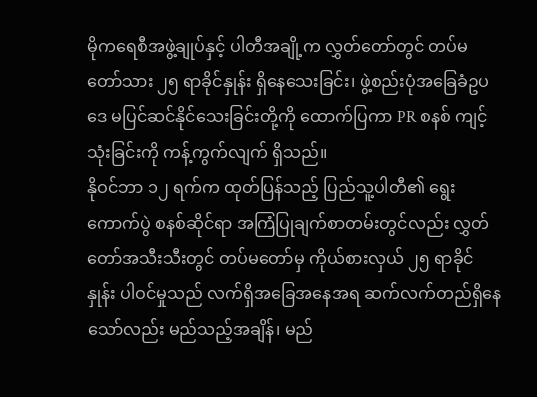မိုကရေစီအဖွဲ့ချုပ်နှင့် ပါတီအချို့က လွှတ်တော်တွင် တပ်မတော်သား ၂၅ ရာခိုင်နှုန်း ရှိနေသေးခြင်း၊ ဖွဲ့စည်းပုံအခြေခံဥပဒေ မပြင်ဆင်နိုင်သေးခြင်းတို့ကို ထောက်ပြကာ PR စနစ် ကျင့်သုံးခြင်းကို ကန့်ကွက်လျက် ရှိသည်။
နိုဝင်ဘာ ၁၂ ရက်က ထုတ်ပြန်သည့် ပြည်သူ့ပါတီ၏ ရွေးကောက်ပွဲ စနစ်ဆိုင်ရာ အကြံပြုချက်စာတမ်းတွင်လည်း လွှတ်တော်အသီးသီးတွင် တပ်မတော်မှ ကိုယ်စားလှယ် ၂၅ ရာခိုင်နှုန်း ပါဝင်မှုသည် လက်ရှိအခြေအနေအရ ဆက်လက်တည်ရှိနေသော်လည်း မည်သည့်အချိန်၊ မည်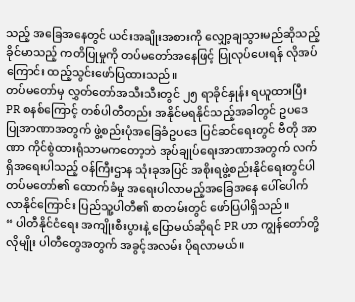သည့် အခြေအနေတွင် ယင်းအချိုးအစားကို လျှော့ချသွားမည်ဆိုသည့် ခိုင်မာသည့် ကတိပြုမှုကို တပ်မတော်အနေဖြင့် ပြုလုပ်ပေးရန် လိုအပ်ကြောင်း ထည့်သွင်းဖော်ပြထားသည်။
တပ်မတော်မှ လွှတ်တော်အသီးသီးတွင် ၂၅ ရာခိုင်နှုန်း ရယူထားပြီး PR စနစ်ကြောင့် တစ်ပါတီတည်း အနိုင်မရနိုင်သည့်အခါတွင် ဥပဒေ ပြုအာဏာအတွက် ဖွဲ့စည်းပုံအခြေခံဥပဒေ ပြင်ဆင်ရေးတွင် ဗီတို အာဏာ ကိုင်စွဲထားရုံသာမကတော့ဘဲ အုပ်ချုပ်ရေးအာဏာအတွက် လက်ရှိအရေးပါသည့် ဝန်ကြီးဌာန သုံးခုအပြင် အစိုးရဖွဲ့စည်းနိုင်ရေးတွင်ပါ တပ်မတော်၏ ထောက်ခံမှု အရေးပါလာမည့်အခြေအနေ ပေါ်ပေါက်လာနိုင်ကြောင်း ပြည်သူ့ပါတီ၏ စာတမ်းတွင် ဖော်ပြပါရှိသည်။
“ ပါတီနိုင်ငံရေး အကျိုးစီးပွားနဲ့ ပြောမယ်ဆိုရင် PR ဟာ ကျွန်တော်တို့လိုမျိုး ပါတီတွေအတွက် အခွင့်အလမ်း ပိုရလာမယ်။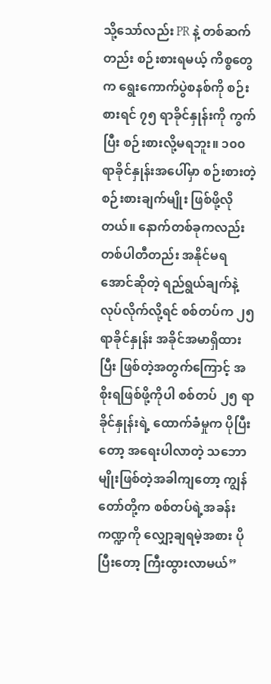သို့သော်လည်း PR နဲ့ တစ်ဆက်တည်း စဉ်းစားရမယ့် ကိစ္စတွေက ရွေးကောက်ပွဲစနစ်ကို စဉ်းစားရင် ၇၅ ရာခိုင်နှုန်းကို ကွက် ပြီး စဉ်းစားလို့မရဘူး။ ၁၀၀ ရာခိုင်နှုန်းအပေါ်မှာ စဉ်းစားတဲ့ စဉ်းစားချက်မျိုး ဖြစ်ဖို့လိုတယ်။ နောက်တစ်ခုကလည်း တစ်ပါတီတည်း အနိုင်မရအောင်ဆိုတဲ့ ရည်ရွယ်ချက်နဲ့ လုပ်လိုက်လို့ရင် စစ်တပ်က ၂၅ ရာခိုင်နှုန်း အခိုင်အမာရှိထားပြီး ဖြစ်တဲ့အတွက်ကြောင့် အစိုးရဖြစ်ဖို့ကိုပါ စစ်တပ် ၂၅ ရာခိုင်နှုန်းရဲ့ ထောက်ခံမှုက ပိုပြီးတော့ အရေးပါလာတဲ့ သဘောမျိုးဖြစ်တဲ့အခါကျတော့ ကျွန်တော်တို့က စစ်တပ်ရဲ့အခန်းကဏ္ဍကို လျှော့ချရမဲ့အစား ပိုပြီးတော့ ကြီးထွားလာမယ်”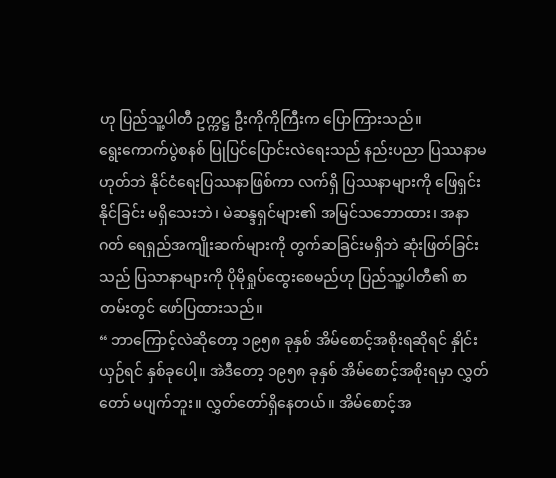ဟု ပြည်သူ့ပါတီ ဥက္ကဋ္ဌ ဦးကိုကိုကြီးက ပြောကြားသည်။
ရွေးကောက်ပွဲစနစ် ပြုပြင်ပြောင်းလဲရေးသည် နည်းပညာ ပြဿနာမဟုတ်ဘဲ နိုင်ငံရေးပြဿနာဖြစ်ကာ လက်ရှိ ပြဿနာများကို ဖြေရှင်းနိုင်ခြင်း မရှိသေးဘဲ၊ မဲဆန္ဒရှင်များ၏ အမြင်သဘောထား၊ အနာဂတ် ရေရှည်အကျိုးဆက်များကို တွက်ဆခြင်းမရှိဘဲ ဆုံးဖြတ်ခြင်းသည် ပြသာနာများကို ပိုမိုရှုပ်ထွေးစေမည်ဟု ပြည်သူ့ပါတီ၏ စာတမ်းတွင် ဖော်ပြထားသည်။
“ ဘာကြောင့်လဲဆိုတော့ ၁၉၅၈ ခုနှစ် အိမ်စောင့်အစိုးရဆိုရင် နှိုင်းယှဉ်ရင် နှစ်ခုပေါ့။ အဲဒီတော့ ၁၉၅၈ ခုနှစ် အိမ်စောင့်အစိုးရမှာ လွှတ်တော် မပျက်ဘူး။ လွှတ်တော်ရှိနေတယ်။ အိမ်စောင့်အ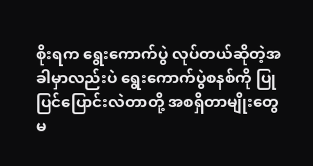စိုးရက ရွေးကောက်ပွဲ လုပ်တယ်ဆိုတဲ့အခါမှာလည်းပဲ ရွေးကောက်ပွဲစနစ်ကို ပြုပြင်ပြောင်းလဲတာတို့ အစရှိတာမျိုးတွေ မ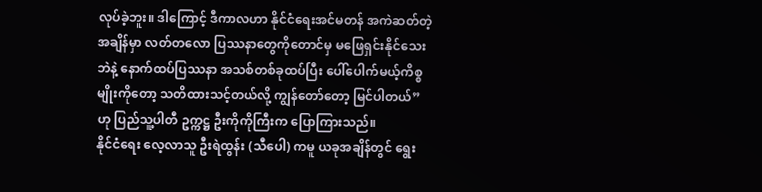လုပ်ခဲ့ဘူး။ ဒါကြောင့် ဒီကာလဟာ နိုင်ငံရေးအင်မတန် အကဲဆတ်တဲ့အချိန်မှာ လတ်တလော ပြဿနာတွေကိုတောင်မှ မဖြေရှင်းနိုင်သေးဘဲနဲ့ နောက်ထပ်ပြဿနာ အသစ်တစ်ခုထပ်ပြီး ပေါ်ပေါက်မယ့်ကိစ္စမျိုးကိုတော့ သတိထားသင့်တယ်လို့ ကျွန်တော်တော့ မြင်ပါတယ်” ဟု ပြည်သူ့ပါတီ ဥက္ကဋ္ဌ ဦးကိုကိုကြီးက ပြောကြားသည်။
နိုင်ငံရေး လေ့လာသူ ဦးရဲထွန်း (သီပေါ) ကမူ ယခုအချိန်တွင် ရွေး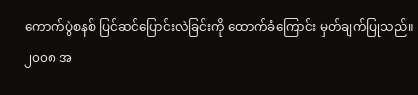ကောက်ပွဲစနစ် ပြင်ဆင်ပြောင်းလဲခြင်းကို ထောက်ခံကြောင်း မှတ်ချက်ပြုသည်။
၂၀၀၈ အ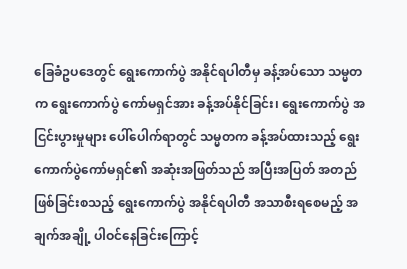ခြေခံဥပဒေတွင် ရွေးကောက်ပွဲ အနိုင်ရပါတီမှ ခန့်အပ်သော သမ္မတက ရွေးကောက်ပွဲ ကော်မရှင်အား ခန့်အပ်နိုင်ခြင်း၊ ရွေးကောက်ပွဲ အငြင်းပွားမှုများ ပေါ်ပေါက်ရာတွင် သမ္မတက ခန့်အပ်ထားသည့် ရွေးကောက်ပွဲကော်မရှင်၏ အဆုံးအဖြတ်သည် အပြီးအပြတ် အတည်ဖြစ်ခြင်းစသည့် ရွေးကောက်ပွဲ အနိုင်ရပါတီ အသာစီးရစေမည့် အချက်အချို့ ပါဝင်နေခြင်းကြောင့်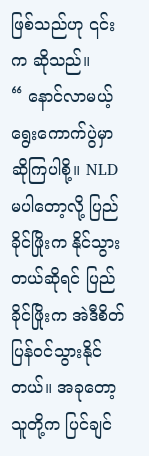ဖြစ်သည်ဟု ၎င်းက ဆိုသည်။
“ နောင်လာမယ့် ရွေးကောက်ပွဲမှာ ဆိုကြပါစို့။ NLD မပါတော့လို့ ပြည်ခိုင်ဖြိုးက နိုင်သွားတယ်ဆိုရင် ပြည်ခိုင်ဖြိုးက အဲဒီစိတ်ပြန်ဝင်သွားနိုင်တယ်။ အခုတော့ သူတို့က ပြင်ချင်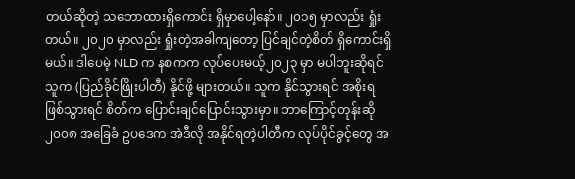တယ်ဆိုတဲ့ သဘောထားရှိကောင်း ရှိမှာပေါ့နော်။ ၂၀၁၅ မှာလည်း ရှုံးတယ်။ ၂၀၂၀ မှာလည်း ရှုံးတဲ့အခါကျတော့ ပြင်ချင်တဲ့စိတ် ရှိကောင်းရှိမယ်။ ဒါပေမဲ့ NLD က နစကက လုပ်ပေးမယ့်၂၀၂၃ မှာ မပါဘူးဆိုရင် သူက (ပြည်ခိုင်ဖြိုးပါတီ) နိုင်ဖို့ များတယ်။ သူက နိုင်သွားရင် အစိုးရ ဖြစ်သွားရင် စိတ်က ပြောင်းချင်ပြောင်းသွားမှာ။ ဘာကြောင့်တုန်းဆို ၂၀၀၈ အခြေခံ ဥပဒေက အဲဒီလို အနိုင်ရတဲ့ပါတီက လုပ်ပိုင်ခွင့်တွေ အ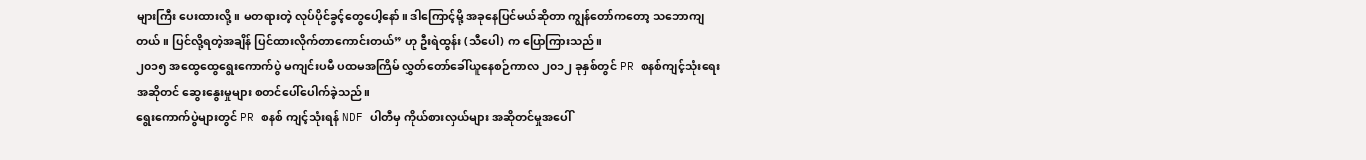များကြီး ပေးထားလို့။ မတရားတဲ့ လုပ်ပိုင်ခွင့်တွေပေါ့နော်။ ဒါကြောင့်မို့ အခုနေပြင်မယ်ဆိုတာ ကျွန်တော်ကတော့ သဘောကျတယ်။ ပြင်လို့ရတဲ့အချိန် ပြင်ထားလိုက်တာကောင်းတယ်” ဟု ဦးရဲထွန်း (သီပေါ) က ပြောကြားသည်။
၂၀၁၅ အထွေထွေရွေးကောက်ပွဲ မကျင်းပမီ ပထမအကြိမ် လွှတ်တော်ခေါ်ယူနေစဉ်ကာလ ၂၀၁၂ ခုနှစ်တွင် PR စနစ်ကျင့်သုံးရေး အဆိုတင် ဆွေးနွေးမှုများ စတင်ပေါ်ပေါက်ခဲ့သည်။
ရွေးကောက်ပွဲများတွင် PR စနစ် ကျင့်သုံးရန် NDF ပါတီမှ ကိုယ်စားလှယ်များ အဆိုတင်မှုအပေါ်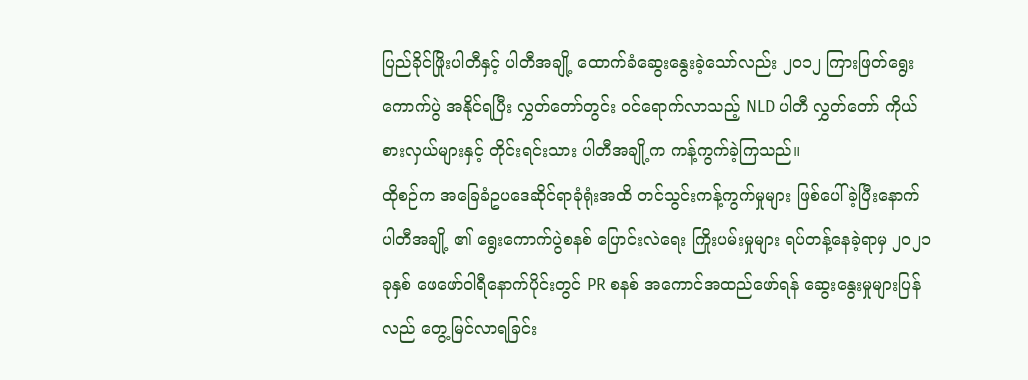ပြည်ခိုင်ဖြိုးပါတီနှင့် ပါတီအချို့ ထောက်ခံဆွေးနွေးခဲ့သော်လည်း ၂၀၁၂ ကြားဖြတ်ရွေးကောက်ပွဲ အနိုင်ရပြီး လွှတ်တော်တွင်း ဝင်ရောက်လာသည့် NLD ပါတီ လွှတ်တော် ကိုယ်စားလှယ်များနှင့် တိုင်းရင်းသား ပါတီအချို့က ကန့်ကွက်ခဲ့ကြသည်။
ထိုစဉ်က အခြေခံဥပဒေဆိုင်ရာခုံရုံးအထိ တင်သွင်းကန့်ကွက်မှုများ ဖြစ်ပေါ်ခဲ့ပြီးနောက် ပါတီအချို့ ၏ ရွေးကောက်ပွဲစနစ် ပြောင်းလဲရေး ကြိုးပမ်းမှုများ ရပ်တန့်နေခဲ့ရာမှ ၂၀၂၁ ခုနှစ် ဖေဖော်ဝါရီနောက်ပိုင်းတွင် PR စနစ် အကောင်အထည်ဖော်ရန် ဆွေးနွေးမှုများပြန်လည် တွေ့မြင်လာရခြင်း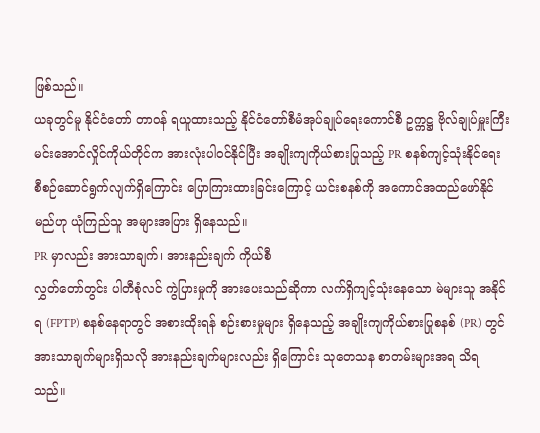ဖြစ်သည်။
ယခုတွင်မူ နိုင်ငံတော် တာဝန် ရယူထားသည့် နိုင်ငံတော်စီမံအုပ်ချုပ်ရေးကောင်စီ ဥက္ကဋ္ဌ ဗိုလ်ချုပ်မှူးကြီး မင်းအောင်လှိုင်ကိုယ်တိုင်က အားလုံးပါဝင်နိုင်ပြီး အချိုးကျကိုယ်စားပြုသည့် PR စနစ်ကျင့်သုံးနိုင်ရေး စီစဉ်ဆောင်ရွက်လျက်ရှိကြောင်း ပြောကြားထားခြင်းကြောင့် ယင်းစနစ်ကို အကောင်အထည်ဖော်နိုင်မည်ဟု ယုံကြည်သူ အများအပြား ရှိနေသည်။
PR မှာလည်း အားသာချက်၊ အားနည်းချက် ကိုယ်စီ
လွှတ်တော်တွင်း ပါတီစုံလင် ကွဲပြားမှုကို အားပေးသည်ဆိုကာ လက်ရှိကျင့်သုံးနေသော မဲများသူ အနိုင်ရ (FPTP) စနစ်နေရာတွင် အစားထိုးရန် စဉ်းစားမှုများ ရှိနေသည့် အချိုးကျကိုယ်စားပြုစနစ် (PR) တွင် အားသာချက်များရှိသလို အားနည်းချက်များလည်း ရှိကြောင်း သုတေသန စာတမ်းများအရ သိရသည်။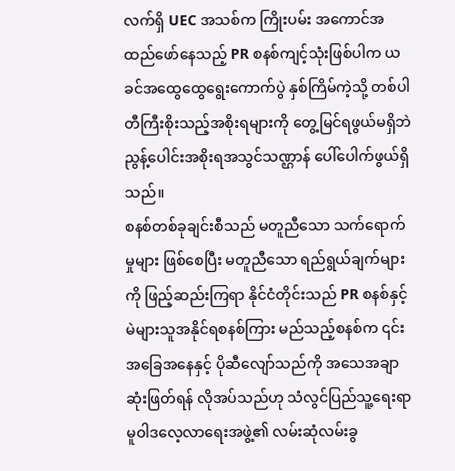လက်ရှိ UEC အသစ်က ကြိုးပမ်း အကောင်အထည်ဖော်နေသည့် PR စနစ်ကျင့်သုံးဖြစ်ပါက ယခင်အထွေထွေရွေးကောက်ပွဲ နှစ်ကြိမ်ကဲ့သို့ တစ်ပါတီကြီးစိုးသည့်အစိုးရများကို တွေ့မြင်ရဖွယ်မရှိဘဲ ညွန့်ပေါင်းအစိုးရအသွင်သဏ္ဌာန် ပေါ်ပေါက်ဖွယ်ရှိသည်။
စနစ်တစ်ခုချင်းစီသည် မတူညီသော သက်ရောက်မှုများ ဖြစ်စေပြီး မတူညီသော ရည်ရွယ်ချက်များကို ဖြည့်ဆည်းကြရာ နိုင်ငံတိုင်းသည် PR စနစ်နှင့် မဲများသူအနိုင်ရစနစ်ကြား မည်သည့်စနစ်က ၎င်းအခြေအနေနှင့် ပိုဆီလျော်သည်ကို အသေအချာဆုံးဖြတ်ရန် လိုအပ်သည်ဟု သံလွင်ပြည်သူ့ရေးရာ မူဝါဒလေ့လာရေးအဖွဲ့၏ လမ်းဆုံလမ်းခွ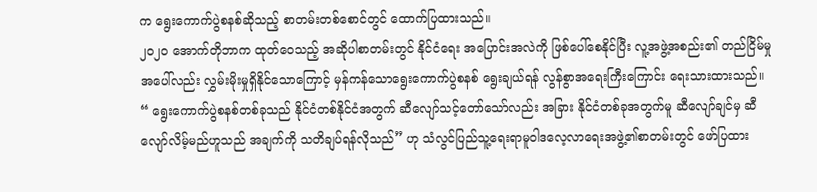က ရွေးကောက်ပွဲစနစ်ဆိုသည့် စာတမ်းတစ်စောင်တွင် ထောက်ပြထားသည်။
၂၀၂၀ အောက်တိုဘာက ထုတ်ဝေသည့် အဆိုပါစာတမ်းတွင် နိုင်ငံရေး အပြောင်းအလဲကို ဖြစ်ပေါ်စေနိုင်ပြီး လူ့အဖွဲ့အစည်း၏ တည်ငြိမ်မှုအပေါ်လည်း လွှမ်းမိုးမှုရှိနိုင်သောကြောင့် မှန်ကန်သောရွေးကောက်ပွဲစနစ် ရွေးချယ်ရန် လွန်စွာအရေးကြီးကြောင်း ရေးသားထားသည်။
“ ရွေးကောက်ပွဲစနစ်တစ်ခုသည် နိုင်ငံတစ်နိုင်ငံအတွက် ဆီလျော်သင့်တော်သော်လည်း အခြား နိုင်ငံတစ်ခုအတွက်မူ ဆီလျော်ချင်မှ ဆီလျော်လိမ့်မည်ဟူသည် အချက်ကို သတိချပ်ရန်လိုသည်” ဟု သံလွင်ပြည်သူ့ရေးရာမူဝါဒလေ့လာရေးအဖွဲ့၏စာတမ်းတွင် ဖော်ပြထား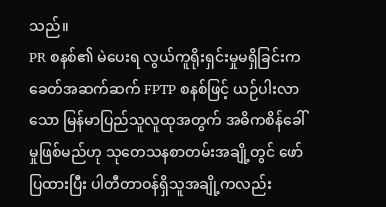သည်။
PR စနစ်၏ မဲပေးရ လွယ်ကူရိုးရှင်းမှုမရှိခြင်းက ခေတ်အဆက်ဆက် FPTP စနစ်ဖြင့် ယဉ်ပါးလာသော မြန်မာပြည်သူလူထုအတွက် အဓိကစိန်ခေါ်မှုဖြစ်မည်ဟု သုတေသနစာတမ်းအချို့တွင် ဖော်ပြထားပြီး ပါတီတာဝန်ရှိသူအချို့ကလည်း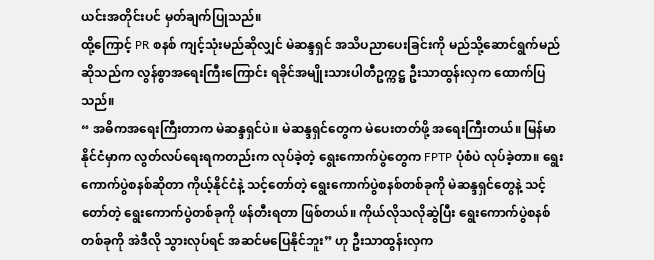ယင်းအတိုင်းပင် မှတ်ချက်ပြုသည်။
ထို့ကြောင့် PR စနစ် ကျင့်သုံးမည်ဆိုလျှင် မဲဆန္ဒရှင် အသိပညာပေးခြင်းကို မည်သို့ဆောင်ရွက်မည် ဆိုသည်က လွန်စွာအရေးကြီးကြောင်း ရခိုင်အမျိုးသားပါတီဥက္ကဋ္ဌ ဦးသာထွန်းလှက ထောက်ပြသည်။
“ အဓိကအရေးကြီးတာက မဲဆန္ဒရှင်ပဲ။ မဲဆန္ဒရှင်တွေက မဲပေးတတ်ဖို့ အရေးကြီးတယ်။ မြန်မာနိုင်ငံမှာက လွတ်လပ်ရေးရကတည်းက လုပ်ခဲ့တဲ့ ရွေးကောက်ပွဲတွေက FPTP ပုံစံပဲ လုပ်ခဲ့တာ။ ရွေးကောက်ပွဲစနစ်ဆိုတာ ကိုယ့်နိုင်ငံနဲ့ သင့်တော်တဲ့ ရွေးကောက်ပွဲစနစ်တစ်ခုကို မဲဆန္ဒရှင်တွေနဲ့ သင့်တော်တဲ့ ရွေးကောက်ပွဲတစ်ခုကို ဖန်တီးရတာ ဖြစ်တယ်။ ကိုယ်လိုသလိုဆွဲပြီး ရွေးကောက်ပွဲစနစ်တစ်ခုကို အဲဒီလို သွားလုပ်ရင် အဆင်မပြေနိုင်ဘူး” ဟု ဦးသာထွန်းလှက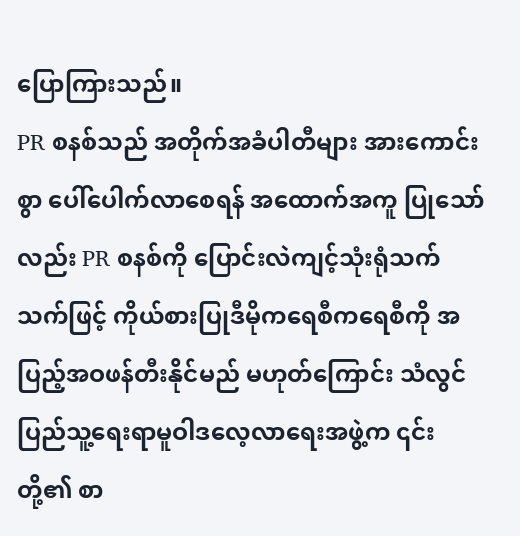ပြောကြားသည်။
PR စနစ်သည် အတိုက်အခံပါတီများ အားကောင်းစွာ ပေါ်ပေါက်လာစေရန် အထောက်အကူ ပြုသော်လည်း PR စနစ်ကို ပြောင်းလဲကျင့်သုံးရုံသက်သက်ဖြင့် ကိုယ်စားပြုဒီမိုကရေစီကရေစီကို အပြည့်အဝဖန်တီးနိုင်မည် မဟုတ်ကြောင်း သံလွင်ပြည်သူ့ရေးရာမူဝါဒလေ့လာရေးအဖွဲ့က ၎င်းတို့၏ စာ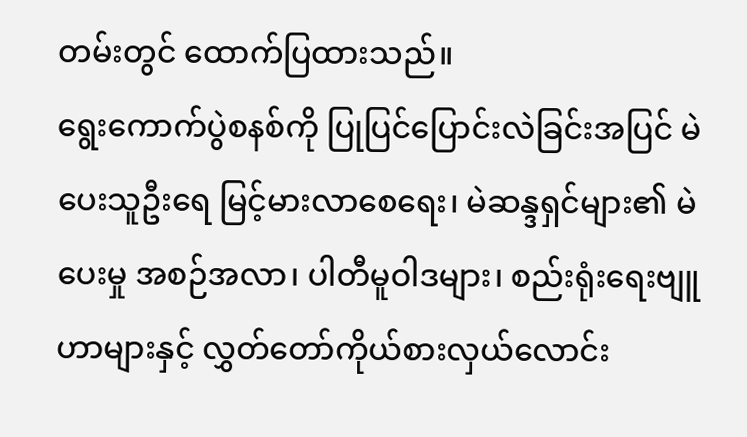တမ်းတွင် ထောက်ပြထားသည်။
ရွေးကောက်ပွဲစနစ်ကို ပြုပြင်ပြောင်းလဲခြင်းအပြင် မဲပေးသူဦးရေ မြင့်မားလာစေရေး၊ မဲဆန္ဒရှင်များ၏ မဲပေးမှု အစဉ်အလာ၊ ပါတီမူဝါဒများ၊ စည်းရုံးရေးဗျူဟာများနှင့် လွှတ်တော်ကိုယ်စားလှယ်လောင်း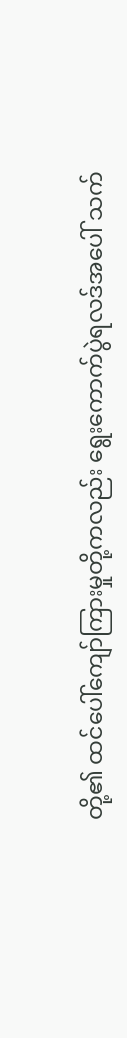တို့၏ ထင်ပေါ်ကျော်ကြားမှုတို့ကလည်း ရွေးကောက်ပွဲရလဒ်အပေါ် သက်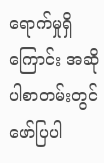ရောက်မှုရှိကြောင်း အဆိုပါစာတမ်းတွင် ဖော်ပြပါ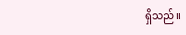ရှိသည်။